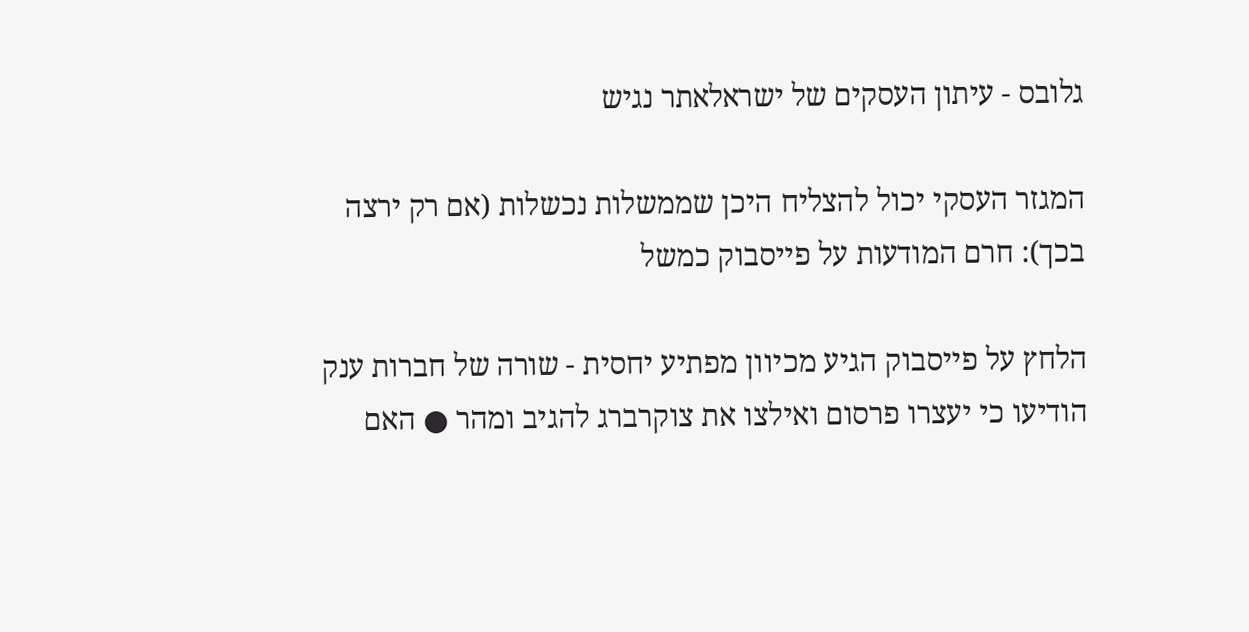גלובס - עיתון העסקים של ישראלאתר נגיש

המגזר העסקי יכול להצליח היכן שממשלות נכשלות (אם רק ירצה בכך): חרם המודעות על פייסבוק כמשל

הלחץ על פייסבוק הגיע מכיוון מפתיע יחסית - שורה של חברות ענק הודיעו כי יעצרו פרסום ואילצו את צוקרברג להגיב ומהר ● האם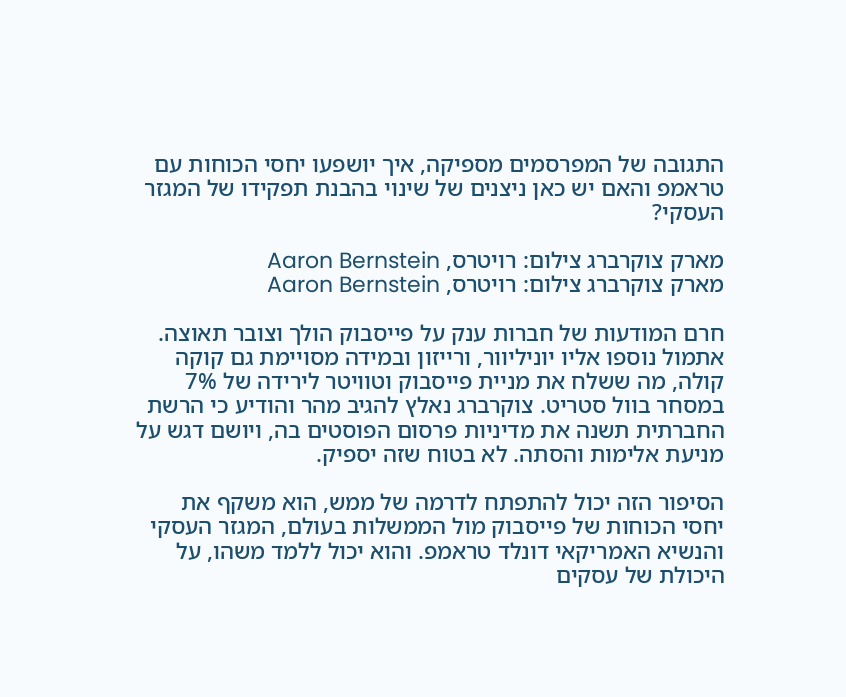התגובה של המפרסמים מספיקה, איך יושפעו יחסי הכוחות עם טראמפ והאם יש כאן ניצנים של שינוי בהבנת תפקידו של המגזר העסקי?

מארק צוקרברג צילום: רויטרס, Aaron Bernstein
מארק צוקרברג צילום: רויטרס, Aaron Bernstein

חרם המודעות של חברות ענק על פייסבוק הולך וצובר תאוצה. אתמול נוספו אליו יוניליוור, ורייזון ובמידה מסויימת גם קוקה קולה, מה ששלח את מניית פייסבוק וטוויטר לירידה של 7% במסחר בוול סטריט. צוקרברג נאלץ להגיב מהר והודיע כי הרשת החברתית תשנה את מדיניות פרסום הפוסטים בה, ויושם דגש על מניעת אלימות והסתה. לא בטוח שזה יספיק.

הסיפור הזה יכול להתפתח לדרמה של ממש, הוא משקף את יחסי הכוחות של פייסבוק מול הממשלות בעולם, המגזר העסקי והנשיא האמריקאי דונלד טראמפ. והוא יכול ללמד משהו, על היכולת של עסקים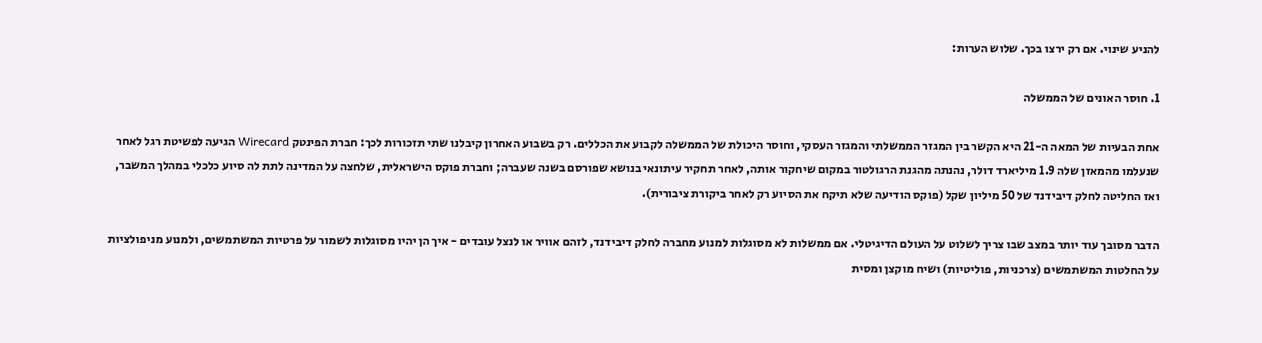להניע שינוי. אם רק ירצו בכך. שלוש הערות:

1. חוסר האונים של הממשלה

אחת הבעיות של המאה ה-21 היא הקשר בין המגזר הממשלתי והמגזר העסקי, וחוסר היכולת של הממשלה לקבוע את הכללים. רק בשבוע האחרון קיבלנו שתי תזכורות לכך: חברת הפינטק Wirecard הגיעה לפשיטת רגל לאחר שנעלמו מהמאזן שלה 1.9 מיליארד דולר, נהנתה מהגנת הרגולטור במקום שיחקור אותה, לאחר תחקיר עיתונאי בנושא שפורסם בשנה שעברה; וחברת פוקס הישראלית, שלחצה על המדינה לתת לה סיוע כלכלי במהלך המשבר, ואז החליטה לחלק דיבידנד של 50 מיליון שקל (פוקס הודיעה שלא תיקח את הסיוע רק לאחר ביקורת ציבורית).

הדבר מסובך עוד יותר במצב שבו צריך לשלוט על העולם הדיגיטלי. אם ממשלות לא מסוגלות למנוע מחברה לחלק דיבידנד, לזהם אוויר או לנצל עובדים - איך הן יהיו מסוגלות לשמור על פרטיות המשתמשים, ולמנוע מניפולציות על החלטות המשתמשים (צרכניות, פוליטיות) ושיח מוקצן ומסית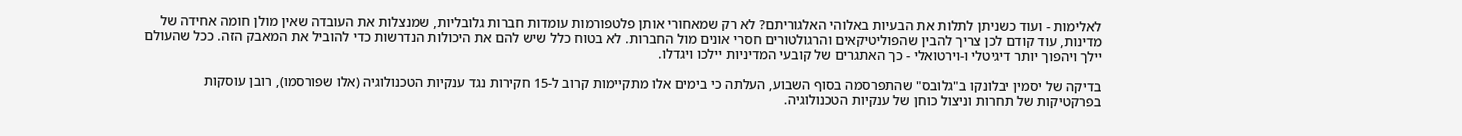לאלימות - ועוד כשניתן לתלות את הבעיות באלוהי האלגוריתם? לא רק שמאחורי אותן פלטפורמות עומדות חברות גלובליות, שמנצלות את העובדה שאין מולן חומה אחידה של מדינות, עוד קודם לכן צריך להבין שהפוליטיקאים והרגולטורים חסרי אונים מול החברות. לא בטוח כלל שיש להם את היכולות הנדרשות כדי להוביל את המאבק הזה. ככל שהעולם יילך ויהפוך יותר דיגיטלי ו-וירטואלי - כך האתגרים של קובעי המדיניות יילכו ויגדלו.

בדיקה של יסמין יבלונקו ב"גלובס" שהתפרסמה בסוף השבוע, העלתה כי בימים אלו מתקיימות קרוב ל-15 חקירות נגד ענקיות הטכנולוגיה (אלו שפורסמו), רובן עוסקות בפרקטיקות של תחרות וניצול כוחן של ענקיות הטכנולוגיה.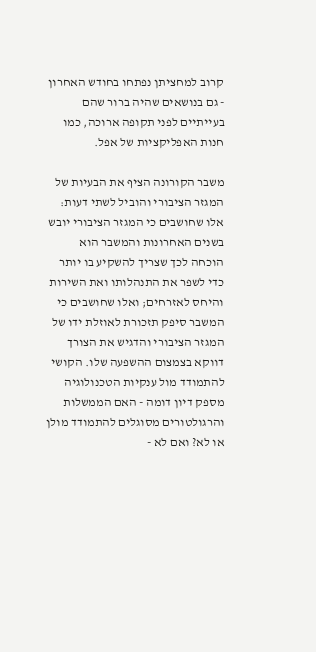קרוב למחציתן נפתחו בחודש האחרון - גם בנושאים שהיה ברור שהם בעייתיים לפני תקופה ארוכה, כמו חנות האפליקציות של אפל.

משבר הקורונה הציף את הבעיות של המגזר הציבורי והוביל לשתי דעות: אלו שחושבים כי המגזר הציבורי יובש בשנים האחרונות והמשבר הוא הוכחה לכך שצריך להשקיע בו יותר כדי לשפר את התנהלותו ואת השירות והיחס לאזרחים; ואלו שחושבים כי המשבר סיפק תזכורת לאוזלת ידו של המגזר הציבורי והדגיש את הצורך דווקא בצמצום ההשפעה שלו. הקושי להתמודד מול ענקיות הטכנולוגיה מספק דיון דומה - האם הממשלות והרגולטורים מסוגלים להתמודד מולן או לא? ואם לא -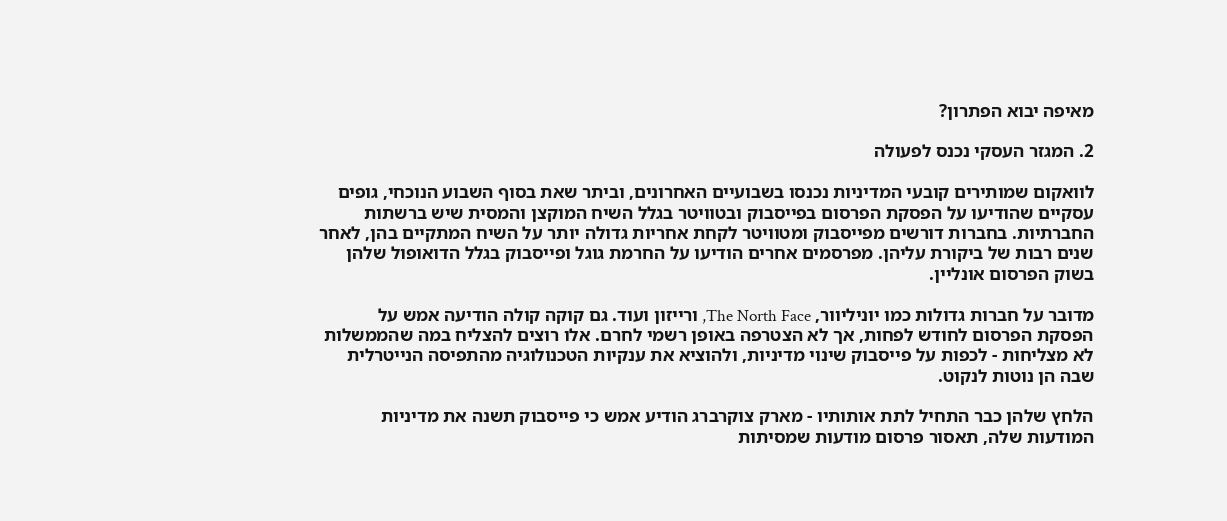מאיפה יבוא הפתרון?

2. המגזר העסקי נכנס לפעולה

לוואקום שמותירים קובעי המדיניות נכנסו בשבועיים האחרונים, וביתר שאת בסוף השבוע הנוכחי, גופים עסקיים שהודיעו על הפסקת הפרסום בפייסבוק ובטוויטר בגלל השיח המוקצן והמסית שיש ברשתות החברתיות. בחברות דורשים מפייסבוק ומטוויטר לקחת אחריות גדולה יותר על השיח המתקיים בהן, לאחר שנים רבות של ביקורת עליהן. מפרסמים אחרים הודיעו על החרמת גוגל ופייסבוק בגלל הדואופול שלהן בשוק הפרסום אונליין.

מדובר על חברות גדולות כמו יוניליוור, The North Face, ורייזון ועוד. גם קוקה קולה הודיעה אמש על הפסקת הפרסום לחודש לפחות, אך לא הצטרפה באופן רשמי לחרם. אלו רוצים להצליח במה שהממשלות לא מצליחות - לכפות על פייסבוק שינוי מדיניות, ולהוציא את ענקיות הטכנולוגיה מהתפיסה הנייטרלית שבה הן נוטות לנקוט.

הלחץ שלהן כבר התחיל לתת אותותיו - מארק צוקרברג הודיע אמש כי פייסבוק תשנה את מדיניות המודעות שלה, תאסור פרסום מודעות שמסיתות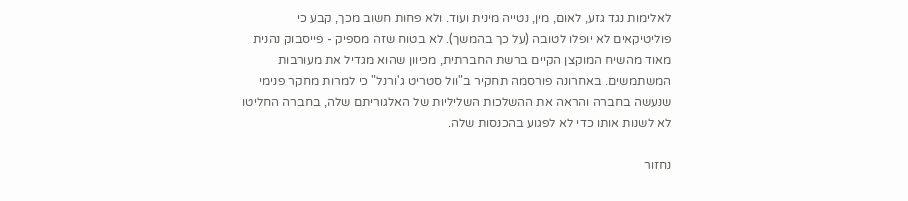לאלימות נגד גזע, לאום, מין, נטייה מינית ועוד. ולא פחות חשוב מכך, קבע כי פוליטיקאים לא יופלו לטובה (על כך בהמשך). לא בטוח שזה מספיק - פייסבוק נהנית מאוד מהשיח המוקצן הקיים ברשת החברתית, מכיוון שהוא מגדיל את מעורבות המשתמשים. באחרונה פורסמה תחקיר ב"וול סטריט ג'ורנל" כי למרות מחקר פנימי שנעשה בחברה והראה את ההשלכות השליליות של האלגוריתם שלה, בחברה החליטו לא לשנות אותו כדי לא לפגוע בהכנסות שלה.

נחזור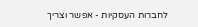לחברות העסקיות - אפשר וצריך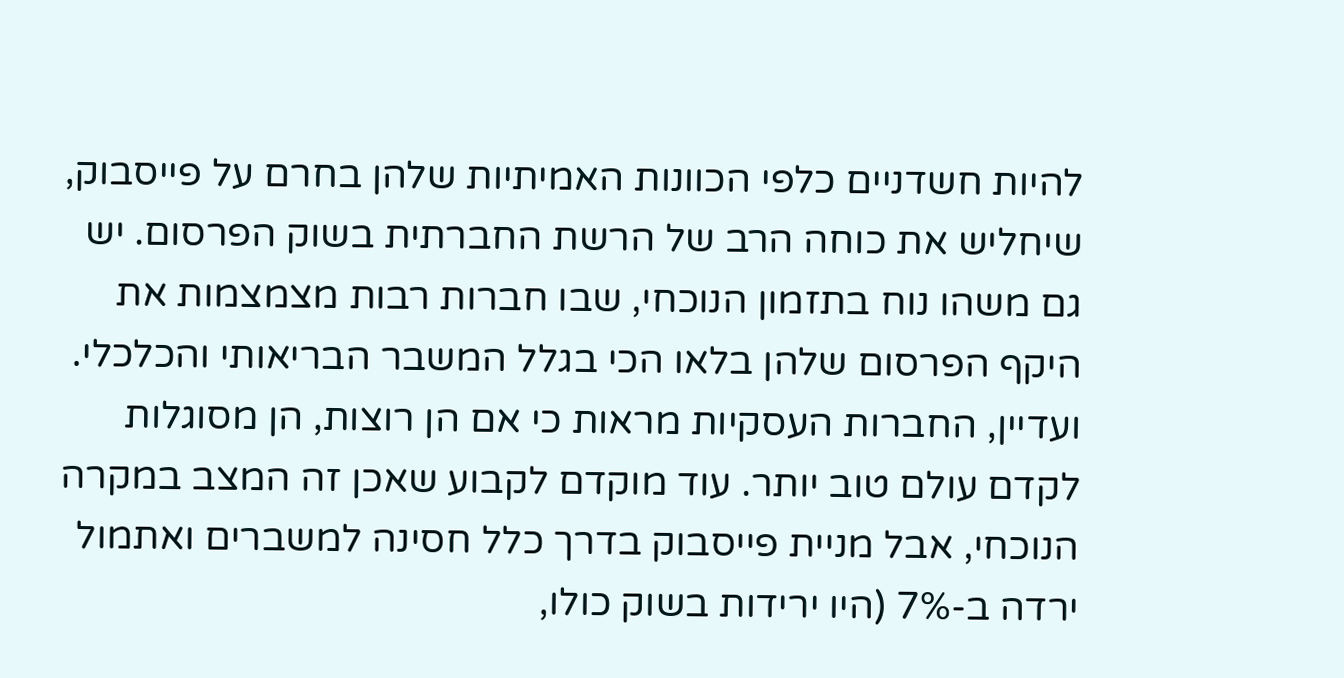להיות חשדניים כלפי הכוונות האמיתיות שלהן בחרם על פייסבוק, שיחליש את כוחה הרב של הרשת החברתית בשוק הפרסום. יש גם משהו נוח בתזמון הנוכחי, שבו חברות רבות מצמצמות את היקף הפרסום שלהן בלאו הכי בגלל המשבר הבריאותי והכלכלי. ועדיין, החברות העסקיות מראות כי אם הן רוצות, הן מסוגלות לקדם עולם טוב יותר. עוד מוקדם לקבוע שאכן זה המצב במקרה הנוכחי, אבל מניית פייסבוק בדרך כלל חסינה למשברים ואתמול ירדה ב-7% (היו ירידות בשוק כולו,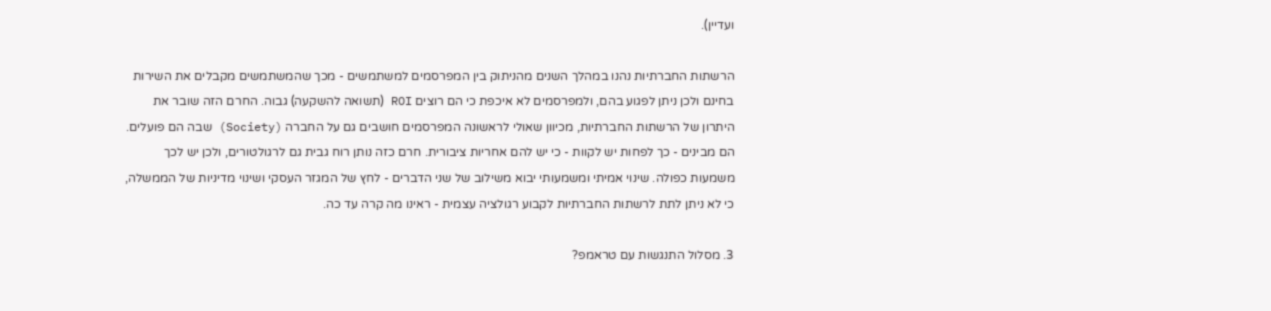ועדיין).

הרשתות החברתיות נהנו במהלך השנים מהניתוק בין המפרסמים למשתמשים - מכך שהמשתמשים מקבלים את השירות בחינם ולכן ניתן לפגוע בהם, ולמפרסמים לא איכפת כי הם רוצים ROI (תשואה להשקעה) גבוה. החרם הזה שובר את היתרון של הרשתות החברתיות, מכיוון שאולי לראשונה המפרסמים חושבים גם על החברה (Society) שבה הם פועלים. הם מבינים - כך לפחות יש לקוות - כי יש להם אחריות ציבורית. חרם כזה נותן רוח גבית גם לרגולטורים, ולכן יש לכך משמעות כפולה. שינוי אמיתי ומשמעותי יבוא משילוב של שני הדברים - לחץ של המגזר העסקי ושינוי מדיניות של הממשלה, כי לא ניתן לתת לרשתות החברתיות לקבוע רגולציה עצמית - ראינו מה קרה עד כה.

3. מסלול התנגשות עם טראמפ?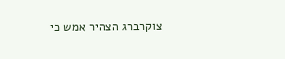צוקרברג הצהיר אמש כי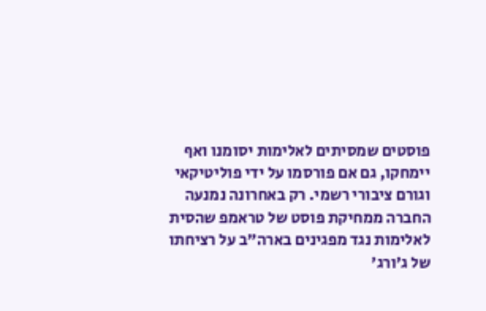פוסטים שמסיתים לאלימות יסומנו ואף יימחקו, גם אם פורסמו על ידי פוליטיקאי וגורם ציבורי רשמי. רק באחרונה נמנעה החברה ממחיקת פוסט של טראמפ שהסית לאלימות נגד מפגינים בארה"ב על רציחתו של ג'ורג'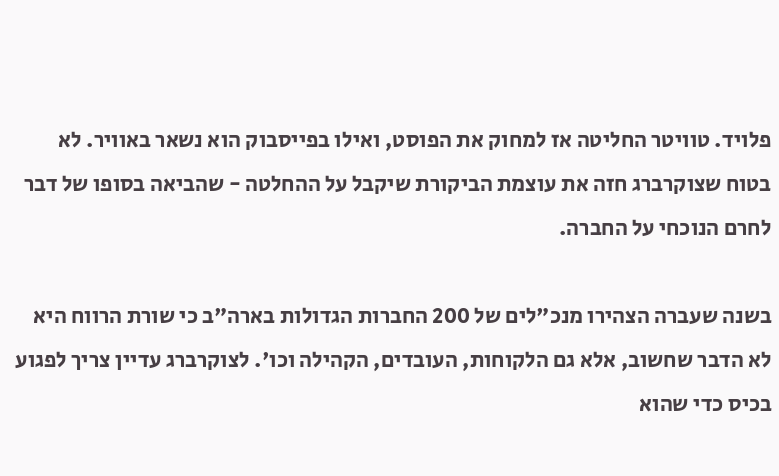פלויד. טוויטר החליטה אז למחוק את הפוסט, ואילו בפייסבוק הוא נשאר באוויר. לא בטוח שצוקרברג חזה את עוצמת הביקורת שיקבל על ההחלטה - שהביאה בסופו של דבר לחרם הנוכחי על החברה.

בשנה שעברה הצהירו מנכ"לים של 200 החברות הגדולות בארה"ב כי שורת הרווח היא לא הדבר שחשוב, אלא גם הלקוחות, העובדים, הקהילה וכו'. לצוקרברג עדיין צריך לפגוע בכיס כדי שהוא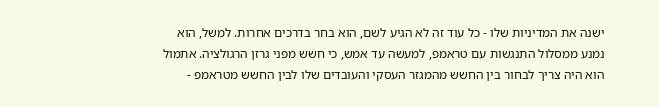ישנה את המדיניות שלו - כל עוד זה לא הגיע לשם, הוא בחר בדרכים אחרות. למשל, הוא נמנע ממסלול התנגשות עם טראמפ, למעשה עד אמש, כי חשש מפני גרזן הרגולציה. אתמול הוא היה צריך לבחור בין החשש מהמגזר העסקי והעובדים שלו לבין החשש מטראמפ -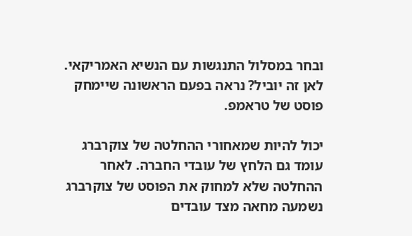ובחר במסלול התנגשות עם הנשיא האמריקאי. לאן זה יוביל? נראה בפעם הראשונה שיימחק פוסט של טראמפ.

יכול להיות שמאחורי ההחלטה של צוקרברג עומד גם הלחץ של עובדי החברה. לאחר ההחלטה שלא למחוק את הפוסט של צוקרברג נשמעה מחאה מצד עובדים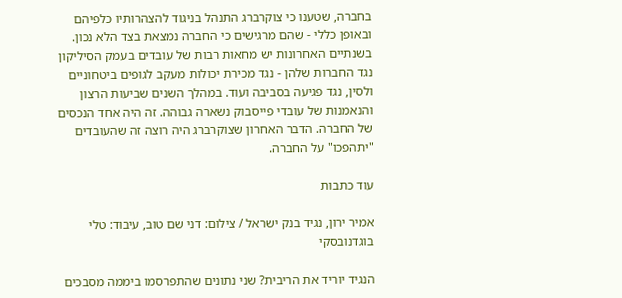בחברה, שטענו כי צוקרברג התנהל בניגוד להצהרותיו כלפיהם ובאופן כללי - שהם מרגישים כי החברה נמצאת בצד הלא נכון. בשנתיים האחרונות יש מחאות רבות של עובדים בעמק הסיליקון נגד החברות שלהן - נגד מכירת יכולות מעקב לגופים ביטחוניים ולסין, נגד פגיעה בסביבה ועוד. במהלך השנים שביעות הרצון והנאמנות של עובדי פייסבוק נשארה גבוהה. זה היה אחד הנכסים של החברה. הדבר האחרון שצוקרברג היה רוצה זה שהעובדים "יתהפכו" על החברה.

עוד כתבות

אמיר ירון, נגיד בנק ישראל / צילום: דני שם טוב, עיבוד: טלי בוגדנובסקי

הנגיד יוריד את הריבית? שני נתונים שהתפרסמו ביממה מסבכים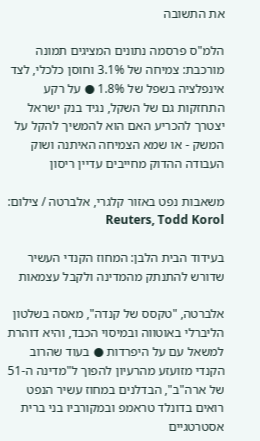את התשובה

הלמ"ס פרסמה נתונים המציגים תמונה מורכבת: צמיחה של 3.1% וחוסן כלכלי, לצד אינפלציה בשפל של 1.8% ● על רקע התחזקות גם של השקל, נגיד בנק ישראל יצטרך להכריע האם הוא להמשיך להקל על המשק - או שמא הצמיחה האיתנה ושוק העבודה ההדוק מחייבים עדיין ריסון

משאבות נפט באזור קלגרי, אלברטה / צילום: Reuters, Todd Korol

בעידוד הבית הלבן: המחוז הקנדי העשיר שדורש להתנתק מהמדינה ולקבל עצמאות

אלברטה, "טקסס של קנדה", מאסה בשלטון הליברלי באוטווה ובמיסוי הכבד, והיא דוהרת למשאל עם על היפרדות ● בעוד שהרוב הקנדי מזועזע מהרעיון להפוך ל"מדינה ה-51 של ארה"ב", הבדלנים במחוז עשיר הנפט רואים בדונלד טראמפ ובמקורביו בני ברית אסטרטגיים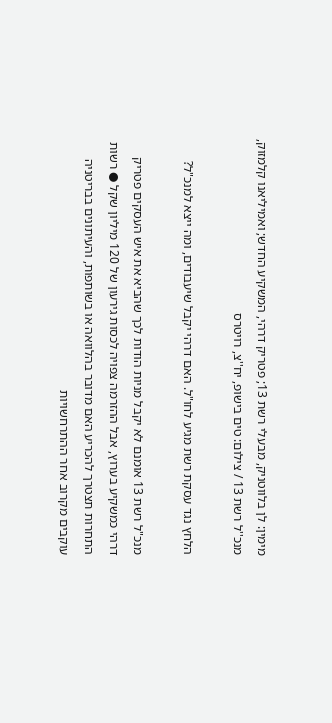מימין: לן בלווטניק, מבעלי רשת 13; פטריק דרהי, המשקיע החדש; ואמיליאנו קלמזוק, מנכ''ל רשת 13 / צילום: טים בישופ, יח''צ, רויטרס

הלחץ נגד עסקת רשת מגיע לחו"ל. האם דרהי יקבל שיעבודים, ומה ייצא למנכ"ל?

מנכ"ל רשת 13 אומנם לא יקבל מניות הודות לכך שהביא את איש העסקים פטריק דרהי כמשקיע בערוץ, אבל ההזרמה צפויה לכסות גירעון של 120 מיליון שקל ● רשות התחרות תצטרך להכריע האם מדובר בהלוואה או בשותפות, והעיתונים בבריטניה עוקבים מקרוב אחר ההתרחשויות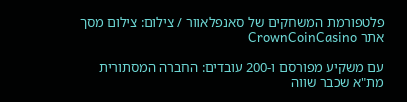פלטפורמת המשחקים של סאנפלאוור / צילום: צילום מסך אתר CrownCoinCasino

עם משקיע מפורסם ו-200 עובדים: החברה המסתורית מת"א שכבר שווה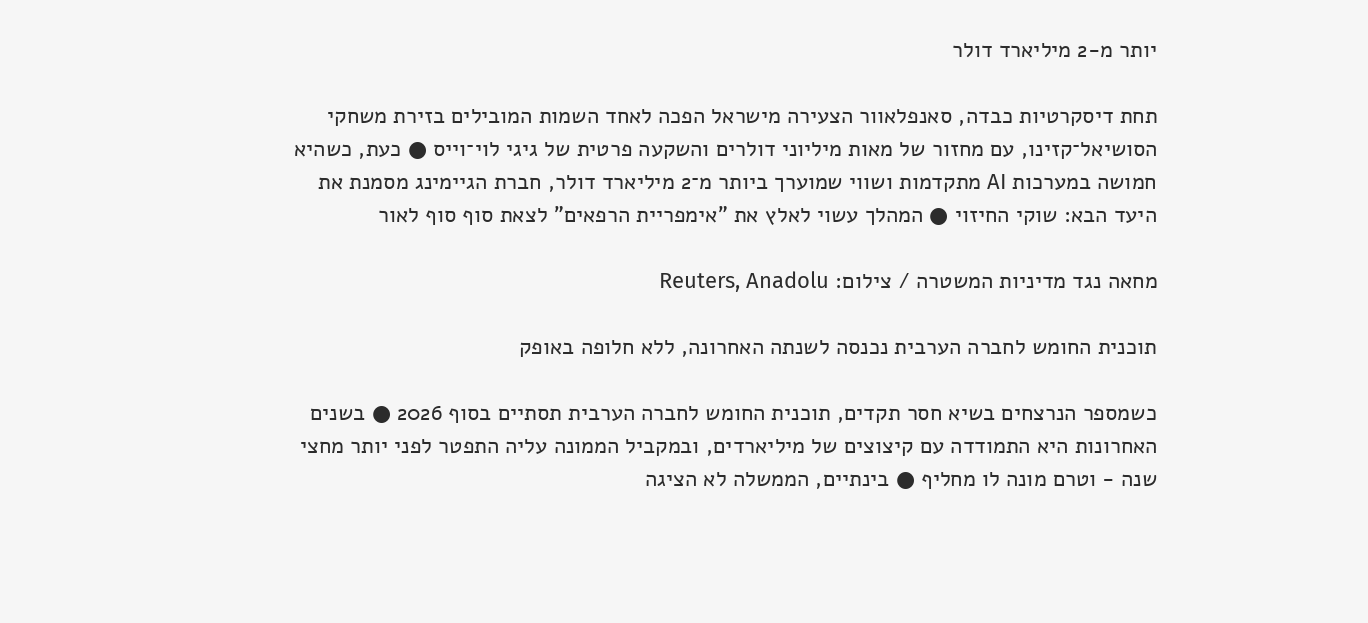יותר מ-2 מיליארד דולר

תחת דיסקרטיות כבדה, סאנפלאוור הצעירה מישראל הפכה לאחד השמות המובילים בזירת משחקי הסושיאל־קזינו, עם מחזור של מאות מיליוני דולרים והשקעה פרטית של גיגי לוי־וייס ● כעת, כשהיא חמושה במערכות AI מתקדמות ושווי שמוערך ביותר מ־2 מיליארד דולר, חברת הגיימינג מסמנת את היעד הבא: שוקי החיזוי ● המהלך עשוי לאלץ את "אימפריית הרפאים" לצאת סוף סוף לאור

מחאה נגד מדיניות המשטרה / צילום: Reuters, Anadolu

תוכנית החומש לחברה הערבית נכנסה לשנתה האחרונה, ללא חלופה באופק

כשמספר הנרצחים בשיא חסר תקדים, תוכנית החומש לחברה הערבית תסתיים בסוף 2026 ● בשנים האחרונות היא התמודדה עם קיצוצים של מיליארדים, ובמקביל הממונה עליה התפטר לפני יותר מחצי שנה - וטרם מונה לו מחליף ● בינתיים, הממשלה לא הציגה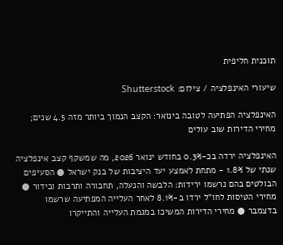תוכנית חליפית

שיעורי האינפלציה / צילום: Shutterstock

האינפלציה הפתיעה לטובה בינואר: הקצב הנמוך ביותר מזה 4.5 שנים; מחירי הדירות שוב עולים

האינפלציה ירדה בכ-0.3% בחודש ינואר 2026, מה שמשקף קצב אינפלציה שנתי של 1.8% - מתחת לאמצע יעד היציבות של בנק ישראל ● הסעיפים הבולטים בהם נרשמו ירידות: הלבשה והנעלה, תחבורה ותרבות ובידור ● מחירי הטיסות לחו"ל ירדו ב-8.1% לאחר העלייה המפתיעה שרשמו בדצמבר ● מחירי הדירות המשיכו במגמת העלייה והתייקרו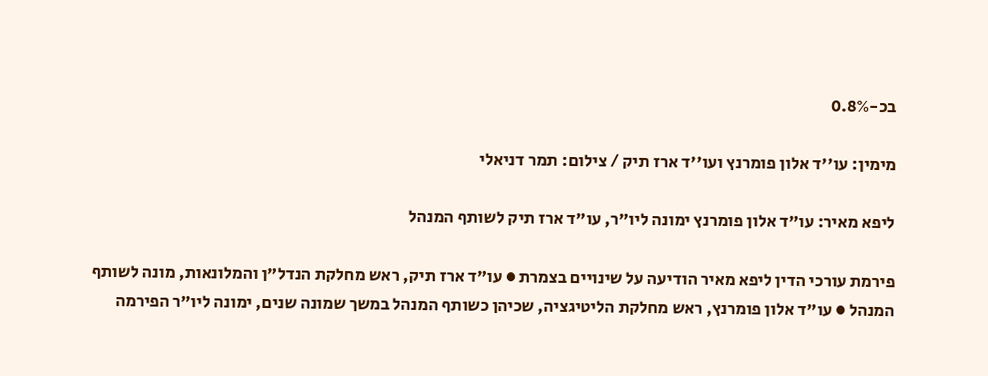בכ-0.8%

מימין: עו''ד אלון פומרנץ ועו''ד ארז תיק / צילום: תמר דניאלי

ליפא מאיר: עו"ד אלון פומרנץ ימונה ליו"ר, עו"ד ארז תיק לשותף המנהל

פירמת עורכי הדין ליפא מאיר הודיעה על שינויים בצמרת ● עו"ד ארז תיק, ראש מחלקת הנדל"ן והמלונאות, מונה לשותף המנהל ● עו"ד אלון פומרנץ, ראש מחלקת הליטיגציה, שכיהן כשותף המנהל במשך שמונה שנים, ימונה ליו"ר הפירמה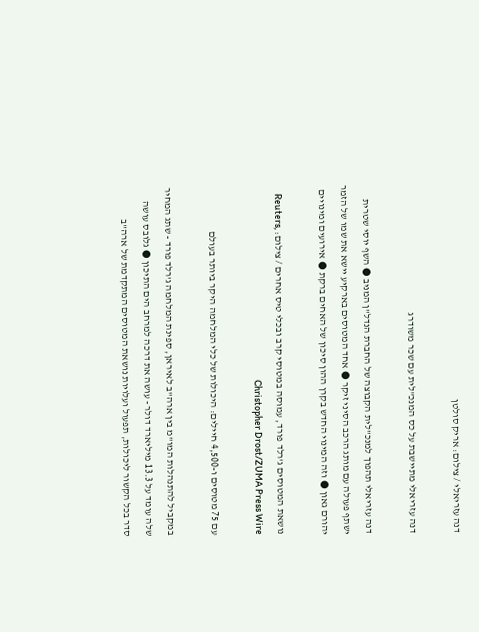דנה עזריאלי / צילום: אריק סולטן

דנה עזריאלי מתיישבת על כס המנכ"לית עם שכר משודרג

דנה עזריאלי תהפוך למנכ"לית הקבוצה של החברת הנדל"ן המניב ● השף יוסי שטרית ישתף פעולה עם מותג הרכב הסיני זיקר ● אחד המטוסים בארקיע יישא את שמו של הזמר יהורם גאון ● וזה המינוי החדש בקרן ההון סיכון של האחים ברקת ● אירועים ומינויים

נושאת המטוסים ג'רלד פורד, עמוסה במטוסי קרב ובכלי טיס אחרים / צילום: Reuters, Christopher Drost/ZUMA Press Wire

עם 75 מטוסים ו-4,500 חיילים: היכולות של כלי המלחמה היקר ביותר בעולם

במקביל להתנהלות המו"מ בין ארה"ב לאיראן, ספינת המלחמה ג'רלד פורד - שתג המחיר שלה עומד על 13.3 מיליארד דולר - עושה את דרכה למרחב הים התיכון ● גלובס עושה סדר בכל הקשור ליכולות, תפעול ועלויות נושאת המטוסים המתקדמת של ארה"ב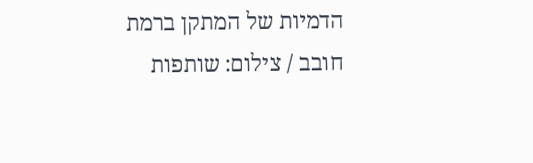הדמיות של המתקן ברמת חובב / צילום: שותפות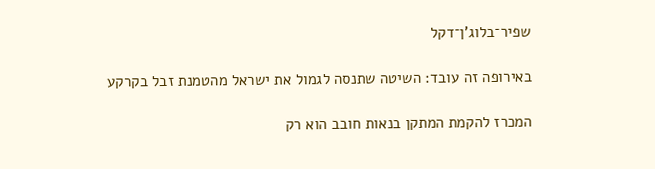שפיר־בלוג'ן־דקל

באירופה זה עובד: השיטה שתנסה לגמול את ישראל מהטמנת זבל בקרקע

המכרז להקמת המתקן בנאות חובב הוא רק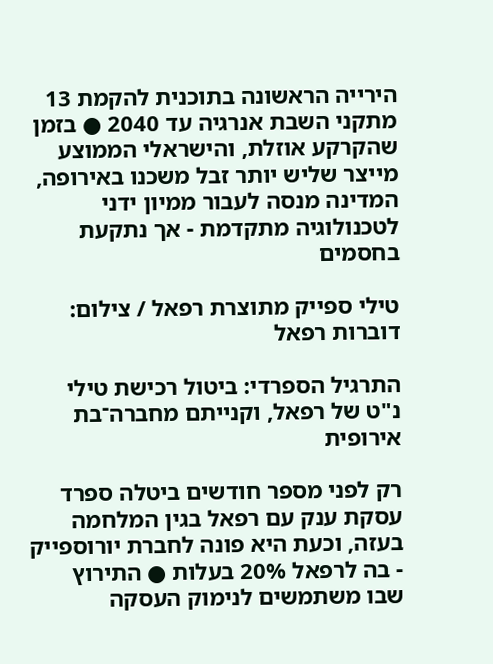הירייה הראשונה בתוכנית להקמת 13 מתקני השבת אנרגיה עד 2040 ● בזמן שהקרקע אוזלת, והישראלי הממוצע מייצר שליש יותר זבל משכנו באירופה, המדינה מנסה לעבור ממיון ידני לטכנולוגיה מתקדמת - אך נתקעת בחסמים

טילי ספייק מתוצרת רפאל / צילום: דוברות רפאל

התרגיל הספרדי: ביטול רכישת טילי נ"ט של רפאל, וקנייתם מחברה־בת אירופית

רק לפני מספר חודשים ביטלה ספרד עסקת ענק עם רפאל בגין המלחמה בעזה, וכעת היא פונה לחברת יורוספייק - בה לרפאל 20% בעלות ● התירוץ שבו משתמשים לנימוק העסקה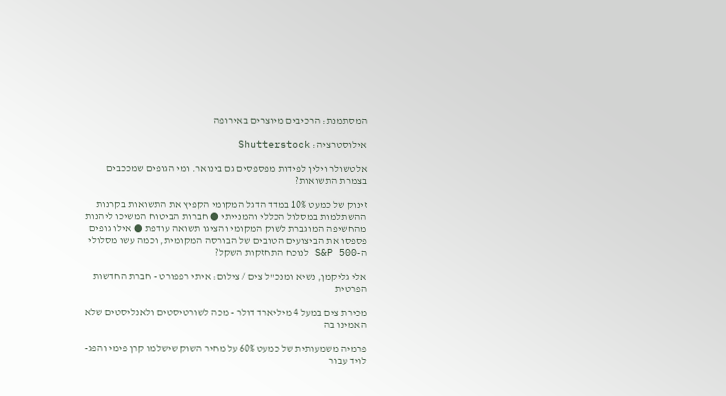המסתמנת: הרכיבים מיוצרים באירופה

אילוסטרציה: Shutterstock

אלטשולר וילין לפידות מפספסים גם בינואר. ומי הגופים שמככבים בצמרת התשואות?

זינוק של כמעט 10% במדד הדגל המקומי הקפיץ את התשואות בקרנות ההשתלמות במסלול הכללי והמנייתי ● חברות הביטוח המשיכו ליהנות מהחשיפה המוגברת לשוק המקומי והציגו תשואה עודפת ● אילו גופים פספסו את הביצועים הטובים של הבורסה המקומית, וכמה עשו מסלולי ה-S&P 500 לנוכח התחזקות השקל?

אלי גליקמן, נשיא ומנכ''ל צים / צילום: איתי רפפורט - חברת החדשות הפרטית

מכירת צים במעל 4 מיליארד דולר - מכה לשורטיסטים ולאנליסטים שלא האמינו בה

פרמיה משמעותית של כמעט 60% על מחיר השוק שישלמו קרן פימי והפג-לויד עבור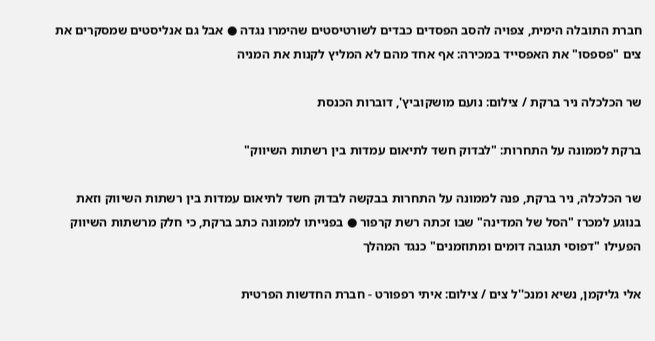חברת התובלה הימית, צפויה להסב הפסדים כבדים לשורטיסטים שהימרו נגדה ● אבל גם אנליסטים שמסקרים את צים "פספסו" את האפסייד במכירה: אף אחד מהם לא המליץ לקנות את המניה

שר הכלכלה ניר ברקת / צילום: נועם מושקוביץ', דוברות הכנסת

ברקת לממונה על התחרות: "לבדוק חשד לתיאום עמדות בין רשתות השיווק"

שר הכלכלה, ניר ברקת, פנה לממונה על התחרות בבקשה לבדוק חשד לתיאום עמדות בין רשתות השיווק וזאת בנוגע למכרז "הסל של המדינה" שבו זכתה רשת קרפור ● בפנייתו לממונה כתב ברקת, כי חלק מרשתות השיווק הפעילו "דפוסי תגובה דומים ומתוזמנים" כנגד המהלך

אלי גליקמן, נשיא ומנכ''ל צים / צילום: איתי רפפורט - חברת החדשות הפרטית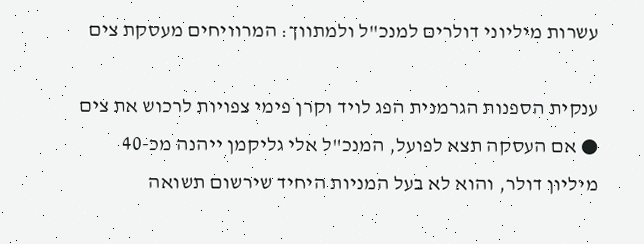עשרות מיליוני דולרים למנכ"ל ולמתווך: המרוויחים מעסקת צים

ענקית הספנות הגרמנית הפג לויד וקרן פימי צפויות לרכוש את צים ● אם העסקה תצא לפועל, המנכ"ל אלי גליקמן ייהנה מכ-40 מיליון דולר, והוא לא בעל המניות היחיד שירשום תשואה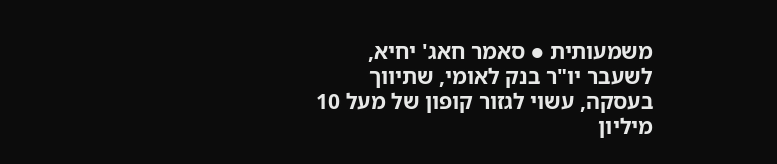משמעותית ● סאמר חאג' יחיא, לשעבר יו"ר בנק לאומי, שתיווך בעסקה, עשוי לגזור קופון של מעל 10 מיליון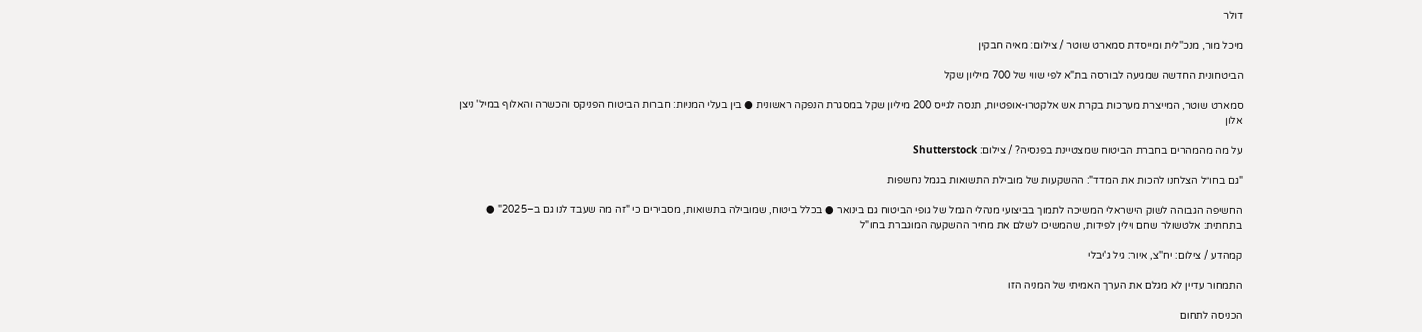דולר

מיכל מור, מנכ''לית ומייסדת סמארט שוטר / צילום: מאיה חבקין

הביטחונית החדשה שמגיעה לבורסה בת"א לפי שווי של 700 מיליון שקל

סמארט שוטר, המייצרת מערכות בקרת אש אלקטרו-אופטיות, תנסה לגייס 200 מיליון שקל במסגרת הנפקה ראשונית ● בין בעלי המניות: חברות הביטוח הפניקס והכשרה והאלוף במיל' ניצן אלון

על מה מהמהרים בחברת הביטוח שמצטיינת בפנסיה? / צילום: Shutterstock

"גם בחו״ל הצלחנו להכות את המדד": ההשקעות של מובילת התשואות בגמל נחשפות

החשיפה הגבוהה לשוק הישראלי המשיכה לתמוך בביצועי מנהלי הגמל של גופי הביטוח גם בינואר ● בכלל ביטוח, שמובילה בתשואות, מסבירים כי "זה מה שעבד לנו גם ב–2025" ● בתחתית: אלטשולר שחם וילין לפידות, שהמשיכו לשלם את מחיר ההשקעה המוגברת בחו"ל

קמהדע / צילום: יח''צ, איור: גיל ג'יבלי

התמחור עדיין לא מגלם את הערך האמיתי של המניה הזו

הכניסה לתחום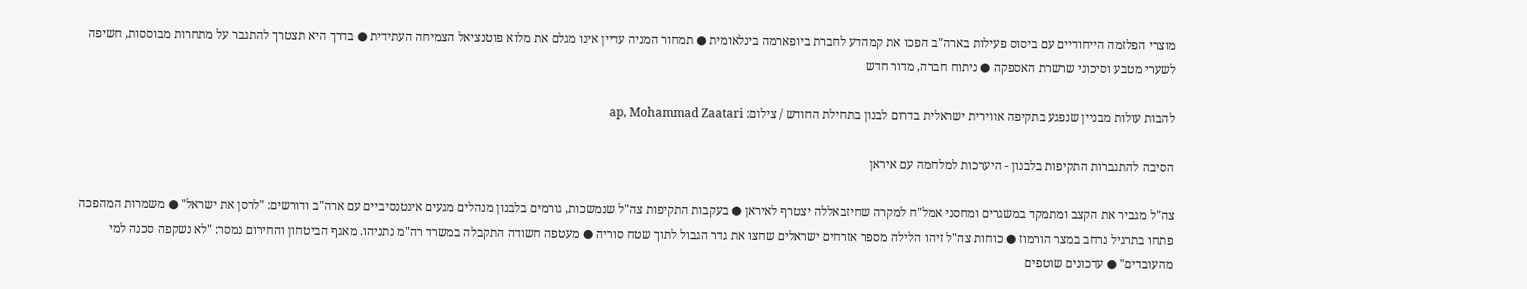מוצרי הפלזמה הייחודיים עם ביסוס פעילות בארה"ב הפכו את קמהדע לחברת ביופארמה בינלאומית ● תמחור המניה עדיין אינו מגלם את מלוא פוטנציאל הצמיחה העתידית ● בדרך היא תצטרך להתגבר על מתחרות מבוססות, חשיפה לשערי מטבע וסיכוני שרשרת האספקה ● ניתוח חברה, מדור חדש

להבות עולות מבניין שנפגע בתקיפה אווירית ישראלית בדרום לבנון בתחילת החודש / צילום: ap, Mohammad Zaatari

הסיבה להתגברות התקיפות בלבנון - היערכות למלחמה עם איראן

צה"ל מגביר את הקצב ומתמקד במשגרים ומחסני אמל"ח למקרה שחיזבאללה יצטרף לאיראן ● בעקבות התקיפות צה"ל שנמשכות, גורמים בלבנון מנהלים מגעים אינטנסיביים עם ארה"ב ודורשים: "לרסן את ישראל" ● משמרות המהפכה פתחו בתרגיל נרחב במצר הורמוז ● כוחות צה"ל זיהו הלילה מספר אזרחים ישראלים שחצו את גדר הגבול לתוך שטח סוריה ● מעטפה חשודה התקבלה במשרד רה"מ נתניהו. מאגף הביטחון והחירום נמסר: "לא נשקפה סכנה למי מהעובדים" ● עדכונים שוטפים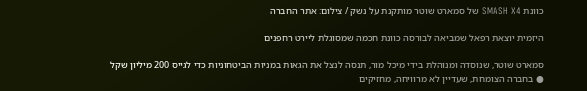כוונת SMASH X4 של סמארט שוטר מותקנת על נשק / צילום: אתר החברה

היזמית יוצאת רפאל שמביאה לבורסה כוונת חכמה שמסוגלת ליירט רחפנים

סמארט שוטר, שנוסדה ומנוהלת בידי מיכל מור, תנסה לנצל את הגאות במניות הביטחוניות כדי לגייס 200 מיליון שקל ● בחברה הצומחת, שעדיין לא מרוויחה, מחזיקים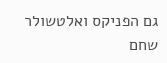גם הפניקס ואלטשולר שחם